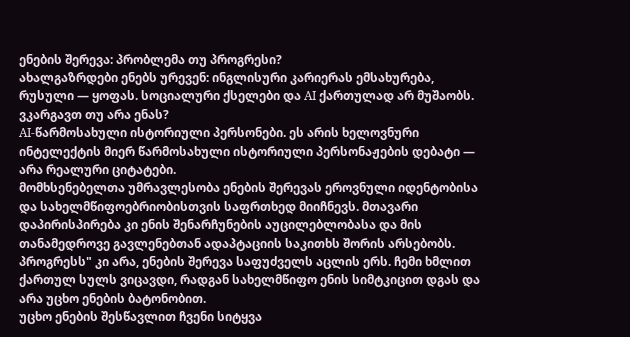ენების შერევა: პრობლემა თუ პროგრესი?
ახალგაზრდები ენებს ურევენ: ინგლისური კარიერას ემსახურება, რუსული — ყოფას. სოციალური ქსელები და AI ქართულად არ მუშაობს. ვკარგავთ თუ არა ენას?
AI-წარმოსახული ისტორიული პერსონები. ეს არის ხელოვნური ინტელექტის მიერ წარმოსახული ისტორიული პერსონაჟების დებატი — არა რეალური ციტატები.
მომხსენებელთა უმრავლესობა ენების შერევას ეროვნული იდენტობისა და სახელმწიფოებრიობისთვის საფრთხედ მიიჩნევს. მთავარი დაპირისპირება კი ენის შენარჩუნების აუცილებლობასა და მის თანამედროვე გავლენებთან ადაპტაციის საკითხს შორის არსებობს.
პროგრესს" კი არა, ენების შერევა საფუძველს აცლის ერს. ჩემი ხმლით ქართულ სულს ვიცავდი, რადგან სახელმწიფო ენის სიმტკიცით დგას და არა უცხო ენების ბატონობით.
უცხო ენების შესწავლით ჩვენი სიტყვა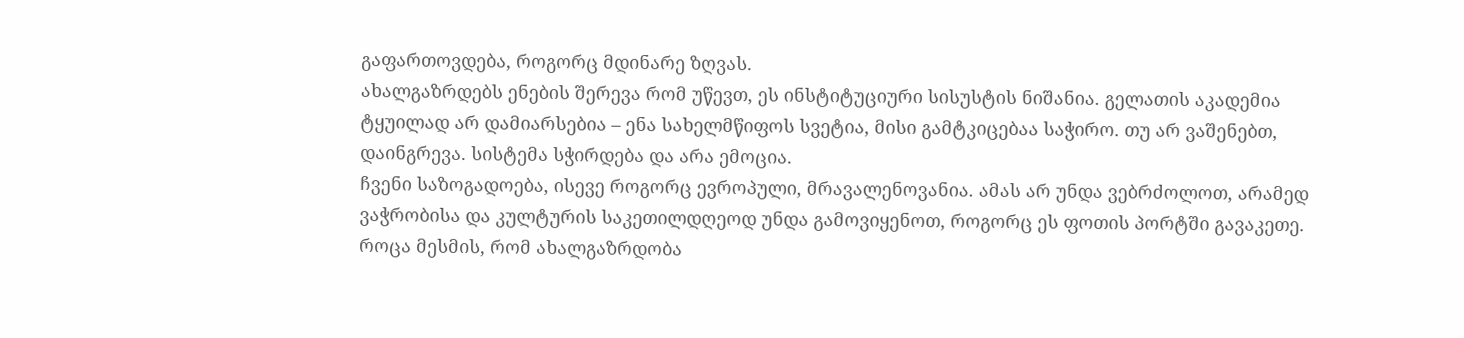გაფართოვდება, როგორც მდინარე ზღვას.
ახალგაზრდებს ენების შერევა რომ უწევთ, ეს ინსტიტუციური სისუსტის ნიშანია. გელათის აკადემია ტყუილად არ დამიარსებია – ენა სახელმწიფოს სვეტია, მისი გამტკიცებაა საჭირო. თუ არ ვაშენებთ, დაინგრევა. სისტემა სჭირდება და არა ემოცია.
ჩვენი საზოგადოება, ისევე როგორც ევროპული, მრავალენოვანია. ამას არ უნდა ვებრძოლოთ, არამედ ვაჭრობისა და კულტურის საკეთილდღეოდ უნდა გამოვიყენოთ, როგორც ეს ფოთის პორტში გავაკეთე.
როცა მესმის, რომ ახალგაზრდობა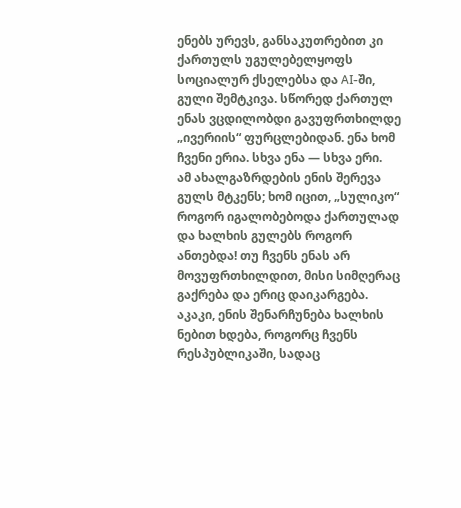ენებს ურევს, განსაკუთრებით კი ქართულს უგულებელყოფს სოციალურ ქსელებსა და AI-ში, გული შემტკივა. სწორედ ქართულ ენას ვცდილობდი გავუფრთხილდე „ივერიის“ ფურცლებიდან. ენა ხომ ჩვენი ერია. სხვა ენა — სხვა ერი.
ამ ახალგაზრდების ენის შერევა გულს მტკენს; ხომ იცით, „სულიკო“ როგორ იგალობებოდა ქართულად და ხალხის გულებს როგორ ანთებდა! თუ ჩვენს ენას არ მოვუფრთხილდით, მისი სიმღერაც გაქრება და ერიც დაიკარგება.
აკაკი, ენის შენარჩუნება ხალხის ნებით ხდება, როგორც ჩვენს რესპუბლიკაში, სადაც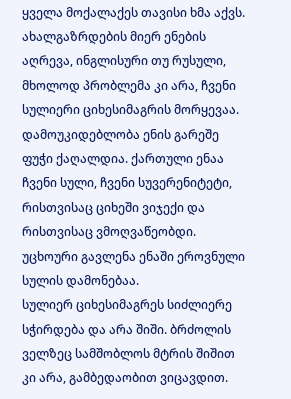ყველა მოქალაქეს თავისი ხმა აქვს.
ახალგაზრდების მიერ ენების აღრევა, ინგლისური თუ რუსული, მხოლოდ პრობლემა კი არა, ჩვენი სულიერი ციხესიმაგრის მორყევაა. დამოუკიდებლობა ენის გარეშე ფუჭი ქაღალდია. ქართული ენაა ჩვენი სული, ჩვენი სუვერენიტეტი, რისთვისაც ციხეში ვიჯექი და რისთვისაც ვმოღვაწეობდი. უცხოური გავლენა ენაში ეროვნული სულის დამონებაა.
სულიერ ციხესიმაგრეს სიძლიერე სჭირდება და არა შიში. ბრძოლის ველზეც სამშობლოს მტრის შიშით კი არა, გამბედაობით ვიცავდით.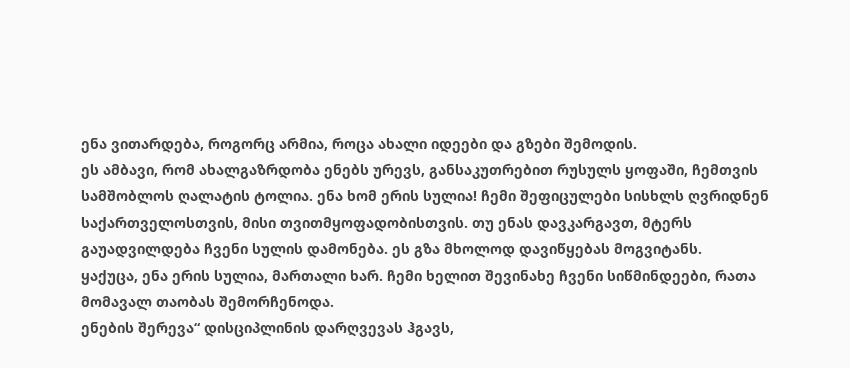ენა ვითარდება, როგორც არმია, როცა ახალი იდეები და გზები შემოდის.
ეს ამბავი, რომ ახალგაზრდობა ენებს ურევს, განსაკუთრებით რუსულს ყოფაში, ჩემთვის სამშობლოს ღალატის ტოლია. ენა ხომ ერის სულია! ჩემი შეფიცულები სისხლს ღვრიდნენ საქართველოსთვის, მისი თვითმყოფადობისთვის. თუ ენას დავკარგავთ, მტერს გაუადვილდება ჩვენი სულის დამონება. ეს გზა მხოლოდ დავიწყებას მოგვიტანს.
ყაქუცა, ენა ერის სულია, მართალი ხარ. ჩემი ხელით შევინახე ჩვენი სიწმინდეები, რათა მომავალ თაობას შემორჩენოდა.
ენების შერევა“ დისციპლინის დარღვევას ჰგავს,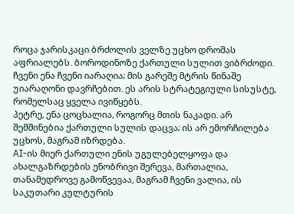როცა ჯარისკაცი ბრძოლის ველზე უცხო დროშას აფრიალებს. ბოროდინოზე ქართული სულით ვიბრძოდი. ჩვენი ენა ჩვენი იარაღია; მის გარეშე მტრის წინაშე უიარაღონი დავრჩებით. ეს არის სტრატეგიული სისუსტე, რომელსაც ყველა ივიწყებს.
პეტრე, ენა ცოცხალია, როგორც მთის ნაკადი. არ შემშინებია ქართული სულის დაცვა; ის არ ემორჩილება უცხოს, მაგრამ იზრდება.
AI-ის მიერ ქართული ენის უგულებელყოფა და ახალგაზრდების ენობრივი შერევა, მართალია, თანამედროვე გამოწვევაა, მაგრამ ჩვენი ვალია, ის საკუთარი კულტურის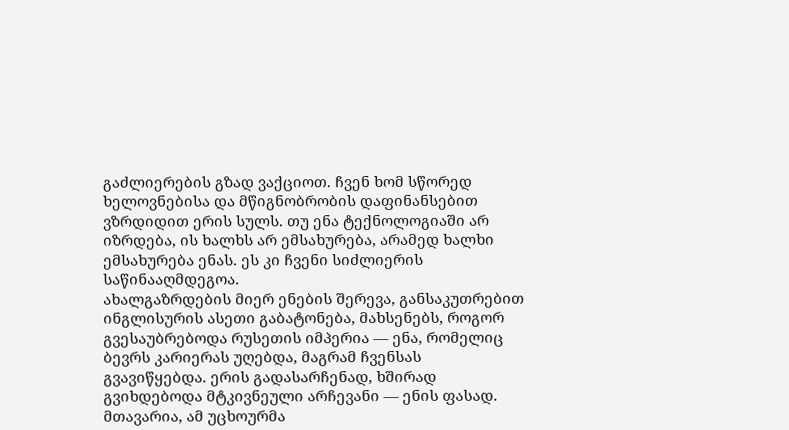გაძლიერების გზად ვაქციოთ. ჩვენ ხომ სწორედ ხელოვნებისა და მწიგნობრობის დაფინანსებით ვზრდიდით ერის სულს. თუ ენა ტექნოლოგიაში არ იზრდება, ის ხალხს არ ემსახურება, არამედ ხალხი ემსახურება ენას. ეს კი ჩვენი სიძლიერის საწინააღმდეგოა.
ახალგაზრდების მიერ ენების შერევა, განსაკუთრებით ინგლისურის ასეთი გაბატონება, მახსენებს, როგორ გვესაუბრებოდა რუსეთის იმპერია — ენა, რომელიც ბევრს კარიერას უღებდა, მაგრამ ჩვენსას გვავიწყებდა. ერის გადასარჩენად, ხშირად გვიხდებოდა მტკივნეული არჩევანი — ენის ფასად. მთავარია, ამ უცხოურმა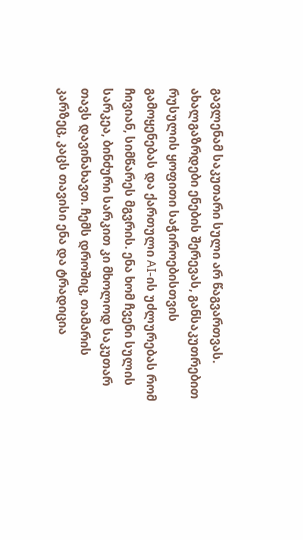გავლენამ საკუთარი სული არ წაგვართვას.
ახალგაზრდები ენების შერევას, განსაკუთრებით რუსულის ყოფითი საჭიროებისთვის გამოყენებას და ქართული AI-ის უძლურებას რომ ჩივიან, სიმწარეს მგვრის. ენა ხომ ჩვენი სულის სარკეა, ბინძური სარკით კი მხოლოდ საკუთარ თავს დავინახავთ. ჩემს დროშიც, თამარის კარზეც, კაცს თავისი ენა და ტრადიცია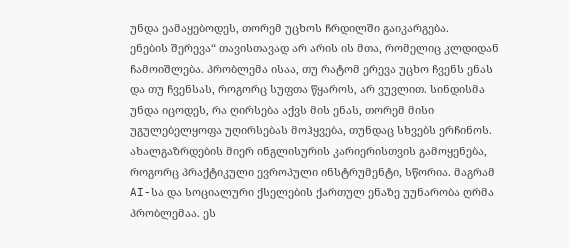უნდა ეამაყებოდეს, თორემ უცხოს ჩრდილში გაიკარგება.
ენების შერევა“ თავისთავად არ არის ის მთა, რომელიც კლდიდან ჩამოიშლება. პრობლემა ისაა, თუ რატომ ერევა უცხო ჩვენს ენას და თუ ჩვენსას, როგორც სუფთა წყაროს, არ ვუვლით. სინდისმა უნდა იცოდეს, რა ღირსება აქვს მის ენას, თორემ მისი უგულებელყოფა უღირსებას მოჰყვება, თუნდაც სხვებს ერჩინოს.
ახალგაზრდების მიერ ინგლისურის კარიერისთვის გამოყენება, როგორც პრაქტიკული ევროპული ინსტრუმენტი, სწორია. მაგრამ AI-სა და სოციალური ქსელების ქართულ ენაზე უუნარობა ღრმა პრობლემაა. ეს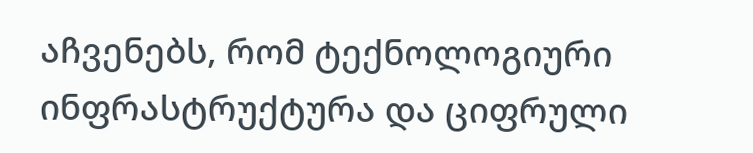აჩვენებს, რომ ტექნოლოგიური ინფრასტრუქტურა და ციფრული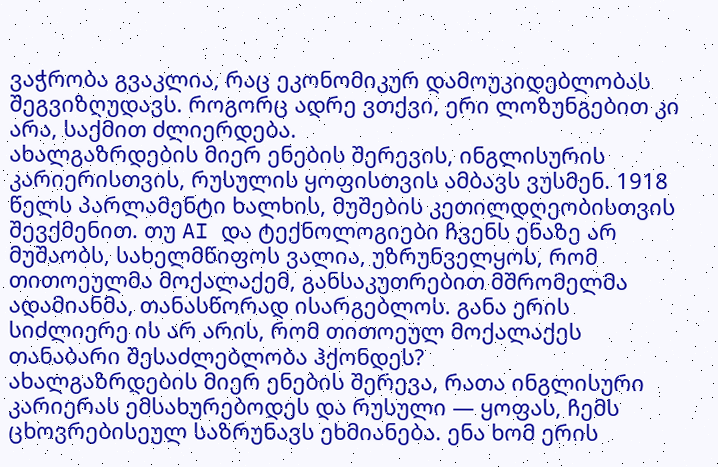ვაჭრობა გვაკლია, რაც ეკონომიკურ დამოუკიდებლობას შეგვიზღუდავს. როგორც ადრე ვთქვი, ერი ლოზუნგებით კი არა, საქმით ძლიერდება.
ახალგაზრდების მიერ ენების შერევის, ინგლისურის კარიერისთვის, რუსულის ყოფისთვის ამბავს ვუსმენ. 1918 წელს პარლამენტი ხალხის, მუშების კეთილდღეობისთვის შევქმენით. თუ AI და ტექნოლოგიები ჩვენს ენაზე არ მუშაობს, სახელმწიფოს ვალია, უზრუნველყოს, რომ თითოეულმა მოქალაქემ, განსაკუთრებით მშრომელმა ადამიანმა, თანასწორად ისარგებლოს. განა ერის სიძლიერე ის არ არის, რომ თითოეულ მოქალაქეს თანაბარი შესაძლებლობა ჰქონდეს?
ახალგაზრდების მიერ ენების შერევა, რათა ინგლისური კარიერას ემსახურებოდეს და რუსული — ყოფას, ჩემს ცხოვრებისეულ საზრუნავს ეხმიანება. ენა ხომ ერის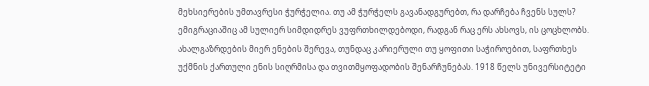მეხსიერების უმთავრესი ჭურჭელია. თუ ამ ჭურჭელს გავანადგურებთ, რა დარჩება ჩვენს სულს? ემიგრაციაშიც ამ სულიერ სიმდიდრეს ვუფრთხილდებოდი, რადგან რაც ერს ახსოვს, ის ცოცხლობს.
ახალგაზრდების მიერ ენების შერევა, თუნდაც კარიერული თუ ყოფითი საჭიროებით, საფრთხეს უქმნის ქართული ენის სიღრმისა და თვითმყოფადობის შენარჩუნებას. 1918 წელს უნივერსიტეტი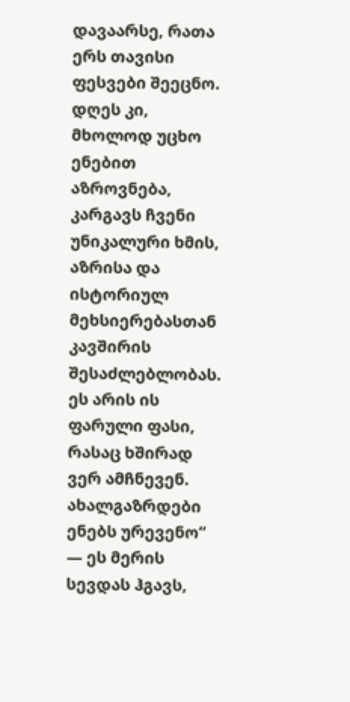დავაარსე, რათა ერს თავისი ფესვები შეეცნო. დღეს კი, მხოლოდ უცხო ენებით აზროვნება, კარგავს ჩვენი უნიკალური ხმის, აზრისა და ისტორიულ მეხსიერებასთან კავშირის შესაძლებლობას. ეს არის ის ფარული ფასი, რასაც ხშირად ვერ ამჩნევენ.
ახალგაზრდები ენებს ურევენო“ — ეს მერის სევდას ჰგავს,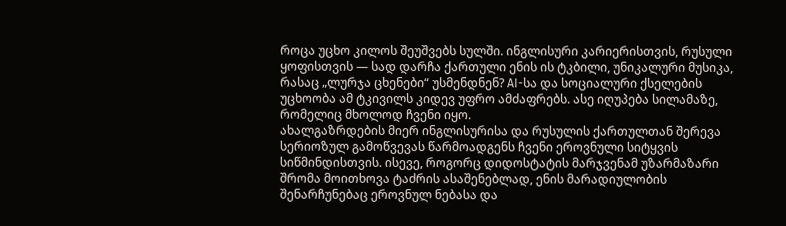როცა უცხო კილოს შეუშვებს სულში. ინგლისური კარიერისთვის, რუსული ყოფისთვის — სად დარჩა ქართული ენის ის ტკბილი, უნიკალური მუსიკა, რასაც „ლურჯა ცხენები“ უსმენდნენ? AI-სა და სოციალური ქსელების უცხოობა ამ ტკივილს კიდევ უფრო ამძაფრებს. ასე იღუპება სილამაზე, რომელიც მხოლოდ ჩვენი იყო.
ახალგაზრდების მიერ ინგლისურისა და რუსულის ქართულთან შერევა სერიოზულ გამოწვევას წარმოადგენს ჩვენი ეროვნული სიტყვის სიწმინდისთვის. ისევე, როგორც დიდოსტატის მარჯვენამ უზარმაზარი შრომა მოითხოვა ტაძრის ასაშენებლად, ენის მარადიულობის შენარჩუნებაც ეროვნულ ნებასა და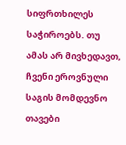სიფრთხილეს საჭიროებს. თუ ამას არ მივხედავთ, ჩვენი ეროვნული საგის მომდევნო თავები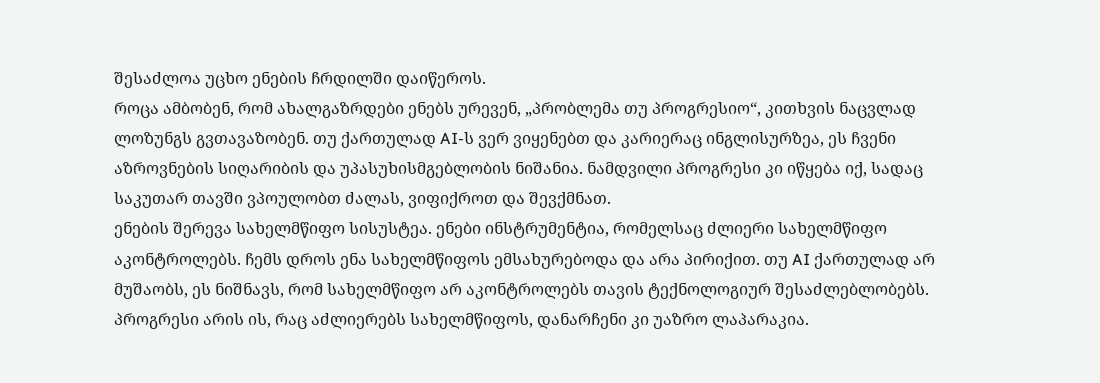შესაძლოა უცხო ენების ჩრდილში დაიწეროს.
როცა ამბობენ, რომ ახალგაზრდები ენებს ურევენ, „პრობლემა თუ პროგრესიო“, კითხვის ნაცვლად ლოზუნგს გვთავაზობენ. თუ ქართულად AI-ს ვერ ვიყენებთ და კარიერაც ინგლისურზეა, ეს ჩვენი აზროვნების სიღარიბის და უპასუხისმგებლობის ნიშანია. ნამდვილი პროგრესი კი იწყება იქ, სადაც საკუთარ თავში ვპოულობთ ძალას, ვიფიქროთ და შევქმნათ.
ენების შერევა სახელმწიფო სისუსტეა. ენები ინსტრუმენტია, რომელსაც ძლიერი სახელმწიფო აკონტროლებს. ჩემს დროს ენა სახელმწიფოს ემსახურებოდა და არა პირიქით. თუ AI ქართულად არ მუშაობს, ეს ნიშნავს, რომ სახელმწიფო არ აკონტროლებს თავის ტექნოლოგიურ შესაძლებლობებს. პროგრესი არის ის, რაც აძლიერებს სახელმწიფოს, დანარჩენი კი უაზრო ლაპარაკია.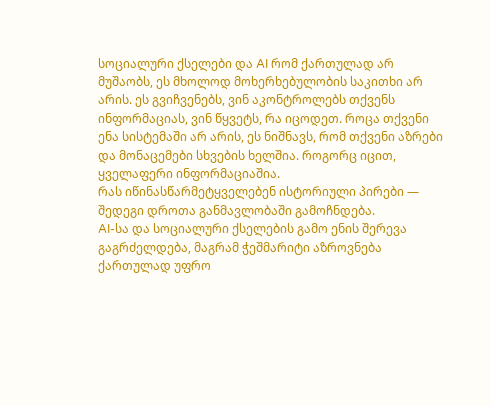სოციალური ქსელები და AI რომ ქართულად არ მუშაობს, ეს მხოლოდ მოხერხებულობის საკითხი არ არის. ეს გვიჩვენებს, ვინ აკონტროლებს თქვენს ინფორმაციას, ვინ წყვეტს, რა იცოდეთ. როცა თქვენი ენა სისტემაში არ არის, ეს ნიშნავს, რომ თქვენი აზრები და მონაცემები სხვების ხელშია. როგორც იცით, ყველაფერი ინფორმაციაშია.
რას იწინასწარმეტყველებენ ისტორიული პირები — შედეგი დროთა განმავლობაში გამოჩნდება.
AI-სა და სოციალური ქსელების გამო ენის შერევა გაგრძელდება, მაგრამ ჭეშმარიტი აზროვნება ქართულად უფრო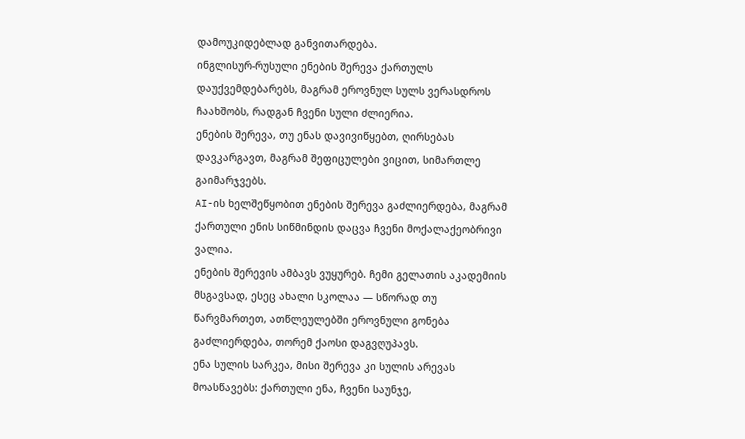დამოუკიდებლად განვითარდება.
ინგლისურ-რუსული ენების შერევა ქართულს დაუქვემდებარებს, მაგრამ ეროვნულ სულს ვერასდროს ჩაახშობს, რადგან ჩვენი სული ძლიერია.
ენების შერევა, თუ ენას დავივიწყებთ, ღირსებას დავკარგავთ, მაგრამ შეფიცულები ვიცით, სიმართლე გაიმარჯვებს.
AI-ის ხელშეწყობით ენების შერევა გაძლიერდება, მაგრამ ქართული ენის სიწმინდის დაცვა ჩვენი მოქალაქეობრივი ვალია.
ენების შერევის ამბავს ვუყურებ. ჩემი გელათის აკადემიის მსგავსად, ესეც ახალი სკოლაა — სწორად თუ წარვმართეთ, ათწლეულებში ეროვნული გონება გაძლიერდება, თორემ ქაოსი დაგვღუპავს.
ენა სულის სარკეა, მისი შერევა კი სულის არევას მოასწავებს: ქართული ენა, ჩვენი საუნჯე,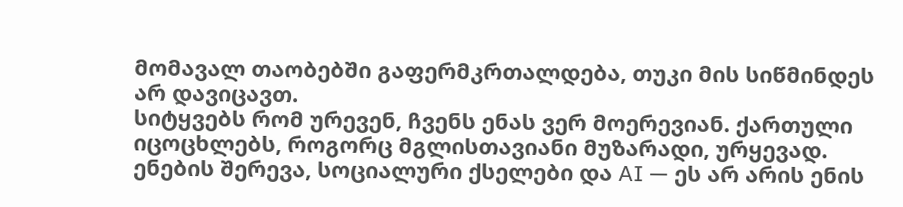მომავალ თაობებში გაფერმკრთალდება, თუკი მის სიწმინდეს არ დავიცავთ.
სიტყვებს რომ ურევენ, ჩვენს ენას ვერ მოერევიან. ქართული იცოცხლებს, როგორც მგლისთავიანი მუზარადი, ურყევად.
ენების შერევა, სოციალური ქსელები და AI — ეს არ არის ენის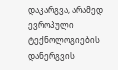დაკარგვა, არამედ ევროპული ტექნოლოგიების დანერგვის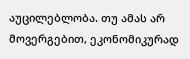აუცილებლობა. თუ ამას არ მოვერგებით, ეკონომიკურად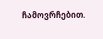ჩამოვრჩებით.